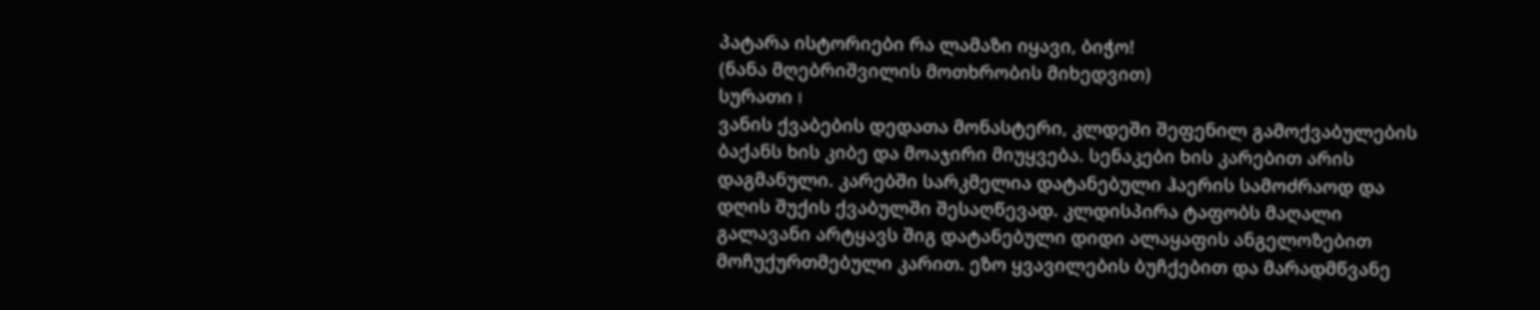პატარა ისტორიები რა ლამაზი იყავი, ბიჭო!
(ნანა მღებრიშვილის მოთხრობის მიხედვით)
სურათი I
ვანის ქვაბების დედათა მონასტერი, კლდეში შეფენილ გამოქვაბულების ბაქანს ხის კიბე და მოაჯირი მიუყვება. სენაკები ხის კარებით არის დაგმანული. კარებში სარკმელია დატანებული ჰაერის სამოძრაოდ და დღის შუქის ქვაბულში შესაღწევად. კლდისპირა ტაფობს მაღალი გალავანი არტყავს შიგ დატანებული დიდი ალაყაფის ანგელოზებით მოჩუქურთმებული კარით. ეზო ყვავილების ბუჩქებით და მარადმწვანე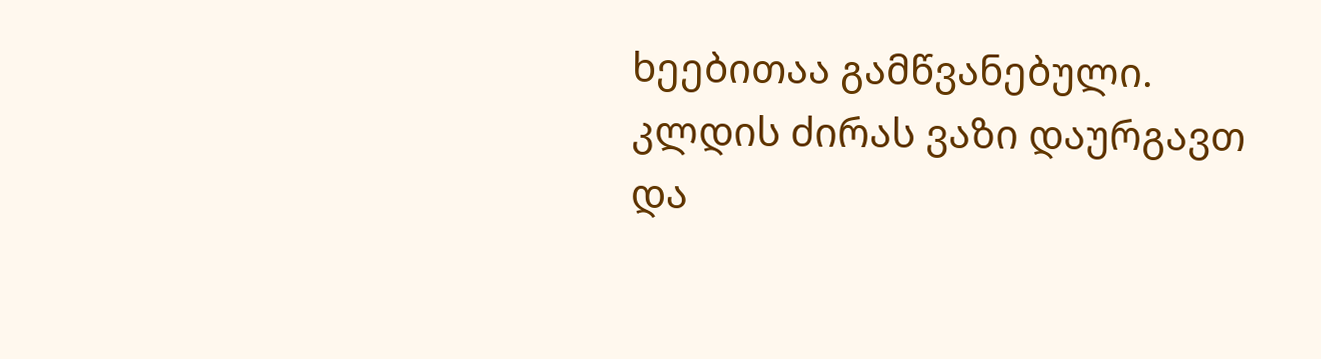ხეებითაა გამწვანებული. კლდის ძირას ვაზი დაურგავთ და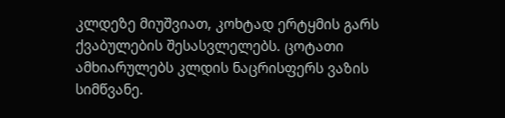კლდეზე მიუშვიათ, კოხტად ერტყმის გარს ქვაბულების შესასვლელებს. ცოტათი ამხიარულებს კლდის ნაცრისფერს ვაზის სიმწვანე.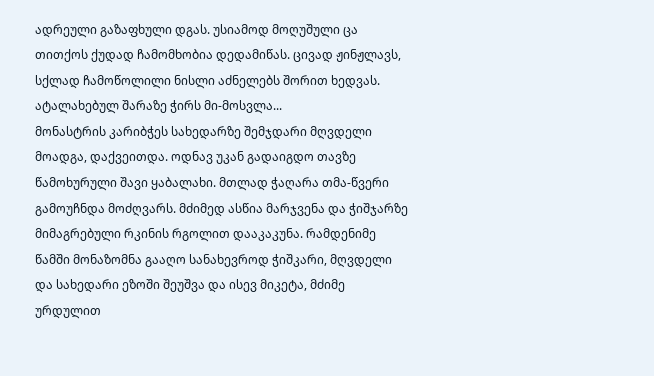ადრეული გაზაფხული დგას. უსიამოდ მოღუშული ცა თითქოს ქუდად ჩამომხობია დედამიწას. ცივად ჟინჟლავს, სქლად ჩამოწოლილი ნისლი აძნელებს შორით ხედვას. ატალახებულ შარაზე ჭირს მი-მოსვლა...
მონასტრის კარიბჭეს სახედარზე შემჯდარი მღვდელი მოადგა, დაქვეითდა. ოდნავ უკან გადაიგდო თავზე წამოხურული შავი ყაბალახი. მთლად ჭაღარა თმა-წვერი გამოუჩნდა მოძღვარს. მძიმედ ასწია მარჯვენა და ჭიშჯარზე მიმაგრებული რკინის რგოლით დააკაკუნა. რამდენიმე წამში მონაზომნა გააღო სანახევროდ ჭიშკარი, მღვდელი და სახედარი ეზოში შეუშვა და ისევ მიკეტა, მძიმე ურდულით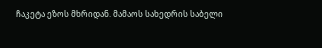ჩაკეტა ეზოს მხრიდან. მამაოს სახედრის საბელი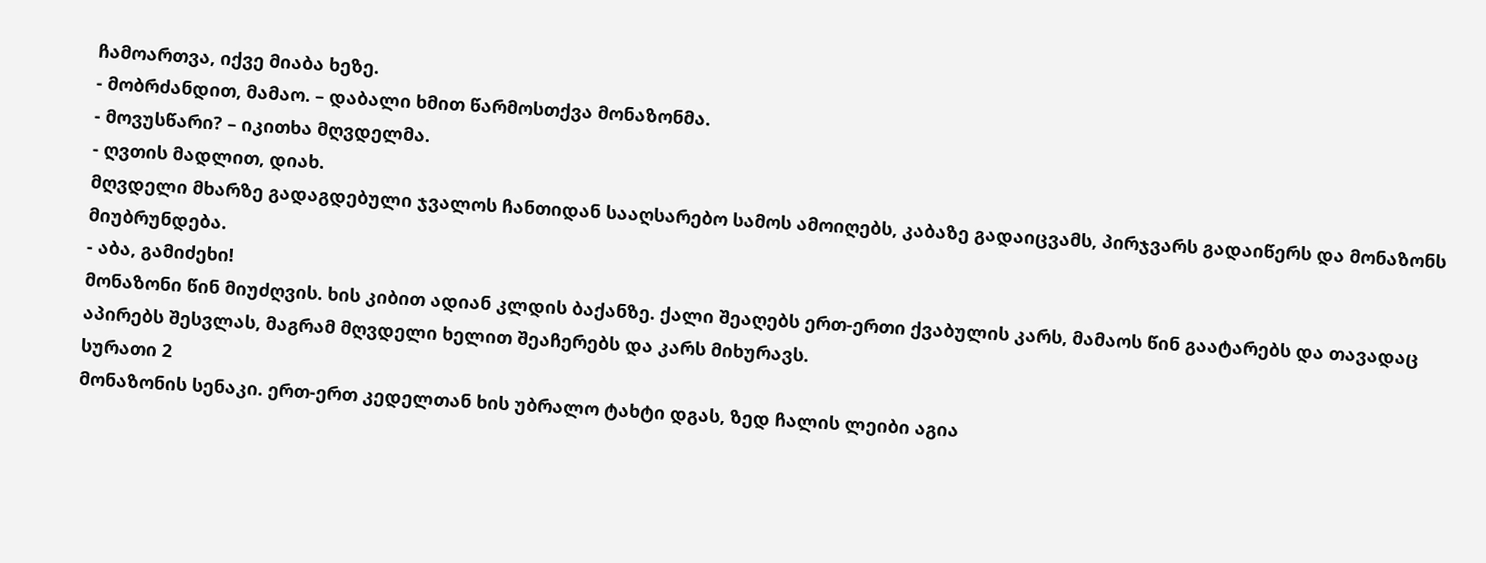ჩამოართვა, იქვე მიაბა ხეზე.
- მობრძანდით, მამაო. – დაბალი ხმით წარმოსთქვა მონაზონმა.
- მოვუსწარი? – იკითხა მღვდელმა.
- ღვთის მადლით, დიახ.
მღვდელი მხარზე გადაგდებული ჯვალოს ჩანთიდან სააღსარებო სამოს ამოიღებს, კაბაზე გადაიცვამს, პირჯვარს გადაიწერს და მონაზონს მიუბრუნდება.
- აბა, გამიძეხი!
მონაზონი წინ მიუძღვის. ხის კიბით ადიან კლდის ბაქანზე. ქალი შეაღებს ერთ-ერთი ქვაბულის კარს, მამაოს წინ გაატარებს და თავადაც აპირებს შესვლას, მაგრამ მღვდელი ხელით შეაჩერებს და კარს მიხურავს.
სურათი 2
მონაზონის სენაკი. ერთ-ერთ კედელთან ხის უბრალო ტახტი დგას, ზედ ჩალის ლეიბი აგია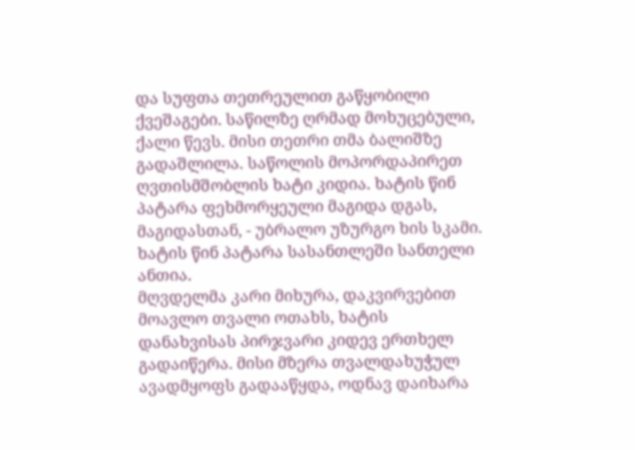და სუფთა თეთრეულით გაწყობილი ქვეშაგები. საწილზე ღრმად მოხუცებული, ქალი წევს. მისი თეთრი თმა ბალიშზე გადაშლილა. საწოლის მოპორდაპირეთ ღვთისმშობლის ხატი კიდია. ხატის წინ პატარა ფეხმორყეული მაგიდა დგას, მაგიდასთან, - უბრალო უზურგო ხის სკამი. ხატის წინ პატარა სასანთლეში სანთელი ანთია.
მღვდელმა კარი მიხურა, დაკვირვებით მოავლო თვალი ოთახს, ხატის დანახვისას პირჯვარი კიდევ ერთხელ გადაიწერა. მისი მზერა თვალდახუჭულ ავადმყოფს გადააწყდა, ოდნავ დაიხარა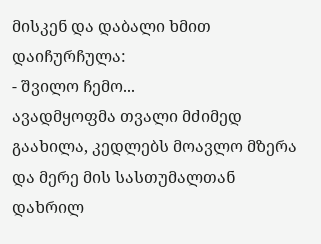მისკენ და დაბალი ხმით დაიჩურჩულა:
- შვილო ჩემო...
ავადმყოფმა თვალი მძიმედ გაახილა, კედლებს მოავლო მზერა და მერე მის სასთუმალთან დახრილ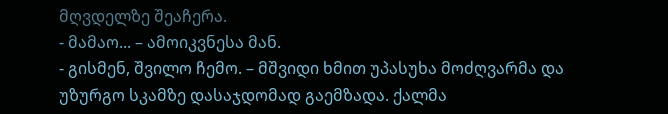მღვდელზე შეაჩერა.
- მამაო... – ამოიკვნესა მან.
- გისმენ, შვილო ჩემო. – მშვიდი ხმით უპასუხა მოძღვარმა და უზურგო სკამზე დასაჯდომად გაემზადა. ქალმა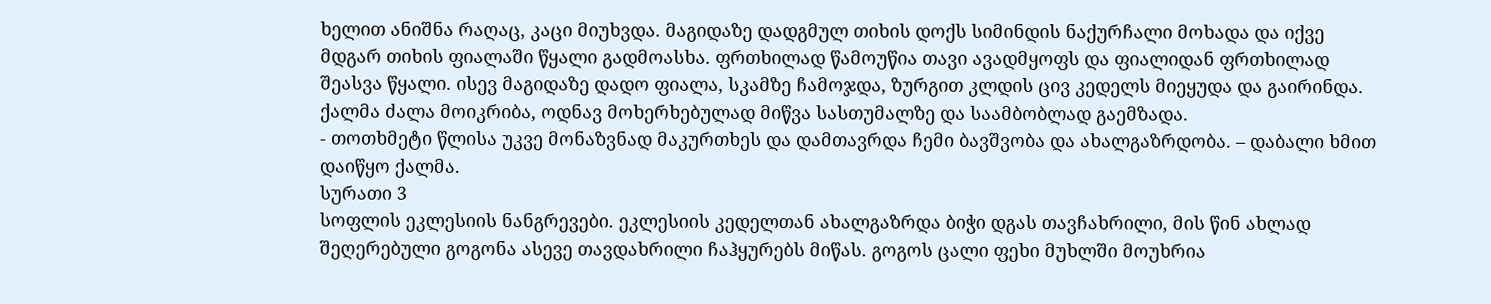ხელით ანიშნა რაღაც, კაცი მიუხვდა. მაგიდაზე დადგმულ თიხის დოქს სიმინდის ნაქურჩალი მოხადა და იქვე მდგარ თიხის ფიალაში წყალი გადმოასხა. ფრთხილად წამოუწია თავი ავადმყოფს და ფიალიდან ფრთხილად შეასვა წყალი. ისევ მაგიდაზე დადო ფიალა, სკამზე ჩამოჯდა, ზურგით კლდის ცივ კედელს მიეყუდა და გაირინდა.
ქალმა ძალა მოიკრიბა, ოდნავ მოხერხებულად მიწვა სასთუმალზე და საამბობლად გაემზადა.
- თოთხმეტი წლისა უკვე მონაზვნად მაკურთხეს და დამთავრდა ჩემი ბავშვობა და ახალგაზრდობა. – დაბალი ხმით დაიწყო ქალმა.
სურათი 3
სოფლის ეკლესიის ნანგრევები. ეკლესიის კედელთან ახალგაზრდა ბიჭი დგას თავჩახრილი, მის წინ ახლად შეღერებული გოგონა ასევე თავდახრილი ჩაჰყურებს მიწას. გოგოს ცალი ფეხი მუხლში მოუხრია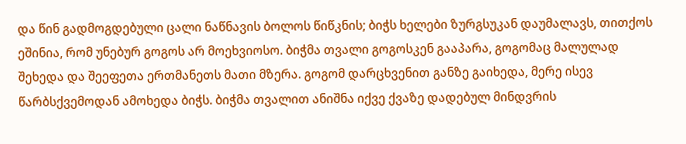და წინ გადმოგდებული ცალი ნაწნავის ბოლოს წიწკნის; ბიჭს ხელები ზურგსუკან დაუმალავს, თითქოს ეშინია, რომ უნებურ გოგოს არ მოეხვიოსო. ბიჭმა თვალი გოგოსკენ გააპარა, გოგომაც მალულად შეხედა და შეეფეთა ერთმანეთს მათი მზერა. გოგომ დარცხვენით განზე გაიხედა, მერე ისევ წარბსქვემოდან ამოხედა ბიჭს. ბიჭმა თვალით ანიშნა იქვე ქვაზე დადებულ მინდვრის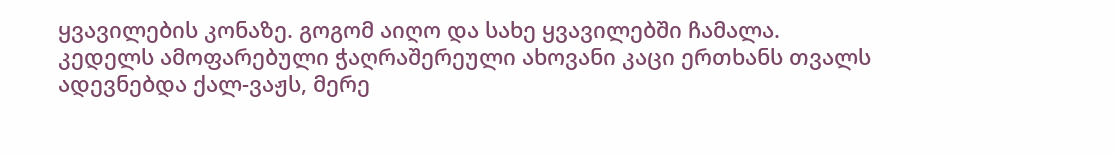ყვავილების კონაზე. გოგომ აიღო და სახე ყვავილებში ჩამალა.
კედელს ამოფარებული ჭაღრაშერეული ახოვანი კაცი ერთხანს თვალს ადევნებდა ქალ-ვაჟს, მერე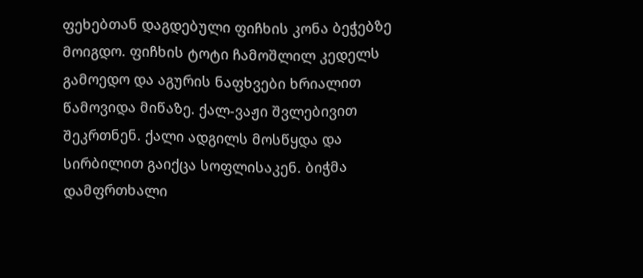ფეხებთან დაგდებული ფიჩხის კონა ბეჭებზე მოიგდო. ფიჩხის ტოტი ჩამოშლილ კედელს გამოედო და აგურის ნაფხვები ხრიალით წამოვიდა მიწაზე. ქალ-ვაჟი შვლებივით შეკრთნენ. ქალი ადგილს მოსწყდა და სირბილით გაიქცა სოფლისაკენ. ბიჭმა დამფრთხალი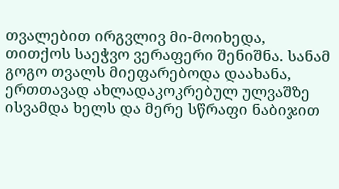თვალებით ირგვლივ მი-მოიხედა, თითქოს საეჭვო ვერაფერი შენიშნა. სანამ გოგო თვალს მიეფარებოდა დაახანა, ერთთავად ახლადაკოკრებულ ულვაშზე ისვამდა ხელს და მერე სწრაფი ნაბიჯით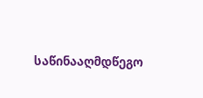საწინააღმდწეგო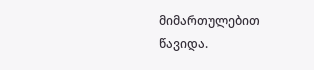მიმართულებით წავიდა.